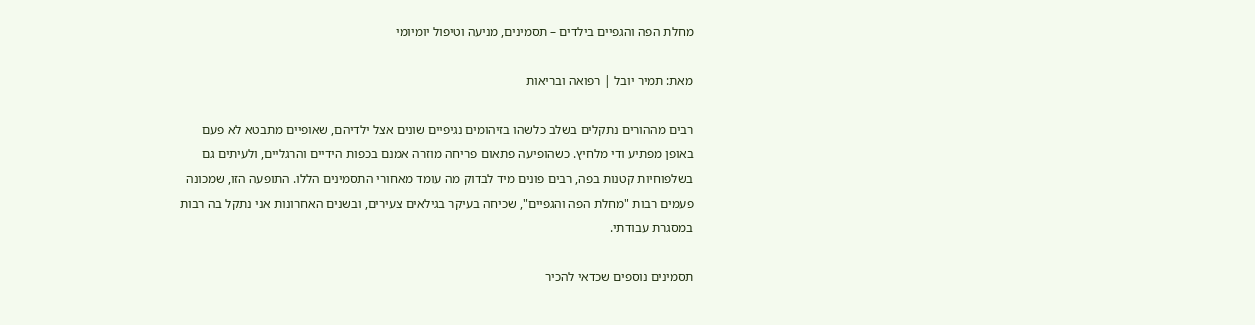מחלת הפה והגפיים בילדים – תסמינים, מניעה וטיפול יומיומי

מאת: תמיר יובל | רפואה ובריאות

רבים מההורים נתקלים בשלב כלשהו בזיהומים נגיפיים שונים אצל ילדיהם, שאופיים מתבטא לא פעם באופן מפתיע ודי מלחיץ. כשהופיעה פתאום פריחה מוזרה אמנם בכפות הידיים והרגליים, ולעיתים גם בשלפוחיות קטנות בפה, רבים פונים מיד לבדוק מה עומד מאחורי התסמינים הללו. התופעה הזו, שמכונה פעמים רבות "מחלת הפה והגפיים", שכיחה בעיקר בגילאים צעירים, ובשנים האחרונות אני נתקל בה רבות במסגרת עבודתי.

תסמינים נוספים שכדאי להכיר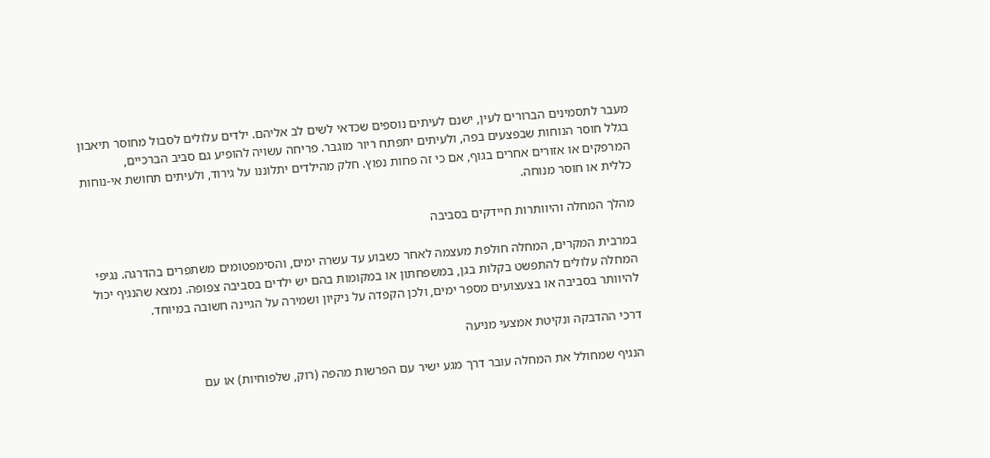מעבר לתסמינים הברורים לעין, ישנם לעיתים נוספים שכדאי לשים לב אליהם. ילדים עלולים לסבול מחוסר תיאבון בגלל חוסר הנוחות שבפצעים בפה, ולעיתים יתפתח ריור מוגבר. פריחה עשויה להופיע גם סביב הברכיים, המרפקים או אזורים אחרים בגוף, אם כי זה פחות נפוץ. חלק מהילדים יתלוננו על גירוד, ולעיתים תחושת אי-נוחות כללית או חוסר מנוחה.

מהלך המחלה והיוותרות חיידקים בסביבה

במרבית המקרים, המחלה חולפת מעצמה לאחר כשבוע עד עשרה ימים, והסימפטומים משתפרים בהדרגה. נגיפי המחלה עלולים להתפשט בקלות בגן, במשפחתון או במקומות בהם יש ילדים בסביבה צפופה. נמצא שהנגיף יכול להיוותר בסביבה או בצעצועים מספר ימים, ולכן הקפדה על ניקיון ושמירה על הגיינה חשובה במיוחד.

דרכי ההדבקה ונקיטת אמצעי מניעה

הנגיף שמחולל את המחלה עובר דרך מגע ישיר עם הפרשות מהפה (רוק, שלפוחיות) או עם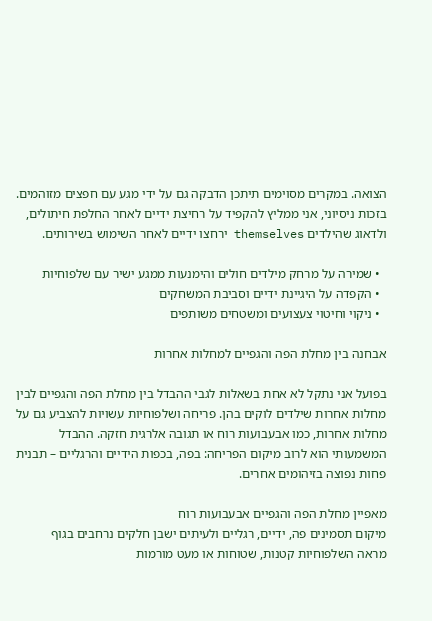הצואה. במקרים מסוימים תיתכן הדבקה גם על ידי מגע עם חפצים מזוהמים. בזכות ניסיוני, אני ממליץ להקפיד על רחיצת ידיים לאחר החלפת חיתולים, ולדאוג שהילדים themselves ירחצו ידיים לאחר השימוש בשירותים.

  • שמירה על מרחק מילדים חולים והימנעות ממגע ישיר עם שלפוחיות
  • הקפדה על היגיינת ידיים וסביבת המשחקים
  • ניקוי וחיטוי צעצועים ומשטחים משותפים

אבחנה בין מחלת הפה והגפיים למחלות אחרות

בפועל אני נתקל לא אחת בשאלות לגבי ההבדל בין מחלת הפה והגפיים לבין מחלות אחרות שילדים לוקים בהן. פריחה ושלפוחיות עשויות להצביע גם על מחלות אחרות, כמו אבעבועות רוח או תגובה אלרגית חזקה. ההבדל המשמעותי הוא לרוב מיקום הפריחה: בפה, בכפות הידיים והרגליים – תבנית פחות נפוצה בזיהומים אחרים.

מאפיין מחלת הפה והגפיים אבעבועות רוח
מיקום תסמינים פה, ידיים, רגליים ולעיתים ישבן חלקים נרחבים בגוף
מראה השלפוחיות קטנות, שטוחות או מעט מורמות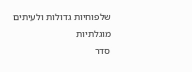שלפוחיות גדולות ולעיתים מוגלתיות
סדר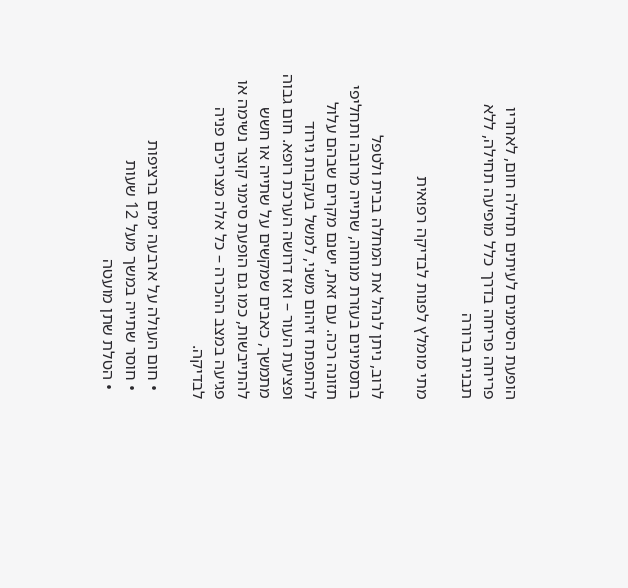הופעת הסימנים לעיתים תחילה חום, לאחריו פריחה פריחה בדרך כלל מופיעה תחילה, ללא תבנית ברורה

מתי מומלץ לפנות לבדיקה רפואית

לרוב, ניתן לנהל את המחלה בבית ולטפל בתסמינים בעזרת מנוחה, שתייה מרובה ותחליפי תזונה רכה. עם זאת, ישנם מקרים שבהם עלול להתפתח זיהום משני, למשל בעקבות גירוד ופציעת העור – ואז דרושה הערכת רופא. חום גבוה מתמשך, כאבים שמקשים על שתייה או חשש להתייבשות, כמו גם הופעת סימני קוצר נשימה או פגיעה במצב ההכרה – כל אלה מצריכים פניה לבדיקה.

  • חום העולה על ארבעה ימים ברציפות
  • חוסר שתייה במשך מעל 12 שעות
  • הטלת שתן מועטה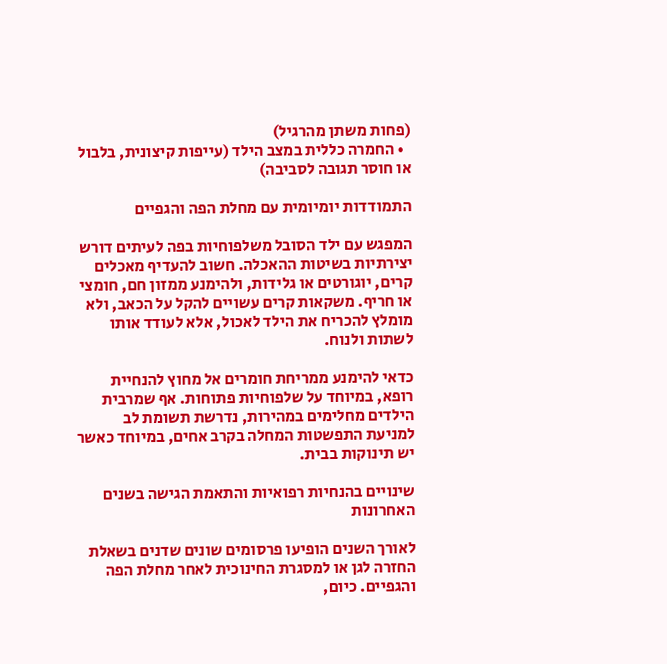(פחות משתן מהרגיל)
  • החמרה כללית במצב הילד (עייפות קיצונית, בלבול או חוסר תגובה לסביבה)

התמודדות יומיומית עם מחלת הפה והגפיים

המפגש עם ילד הסובל משלפוחיות בפה לעיתים דורש יצירתיות בשיטות ההאכלה. חשוב להעדיף מאכלים קרים, יוגורטים או גלידות, ולהימנע ממזון חם, חומצי או חריף. משקאות קרים עשויים להקל על הכאב, ולא מומלץ להכריח את הילד לאכול, אלא לעודד אותו לשתות ולנוח.

כדאי להימנע ממריחת חומרים אל מחוץ להנחיית רופא, במיוחד על שלפוחיות פתוחות. אף שמרבית הילדים מחלימים במהירות, נדרשת תשומת לב למניעת התפשטות המחלה בקרב אחים, במיוחד כאשר יש תינוקות בבית.

שינויים בהנחיות רפואיות והתאמת הגישה בשנים האחרונות

לאורך השנים הופיעו פרסומים שונים שדנים בשאלת החזרה לגן או למסגרת החינוכית לאחר מחלת הפה והגפיים. כיום,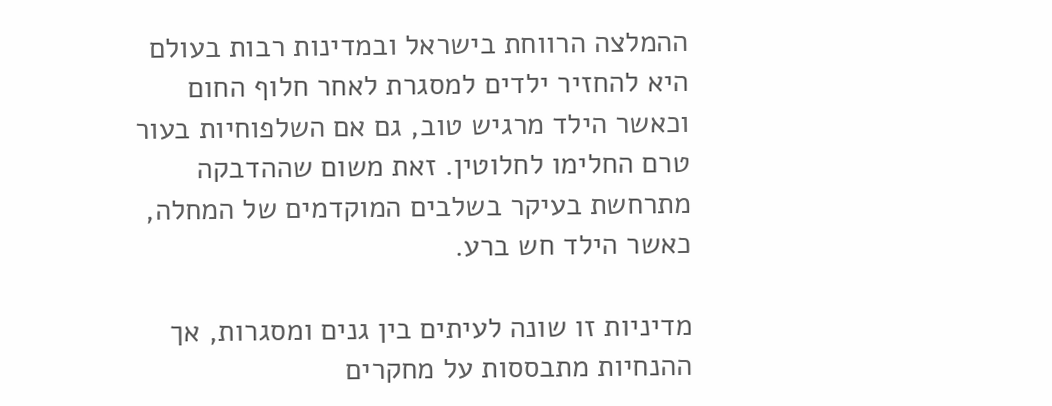ההמלצה הרווחת בישראל ובמדינות רבות בעולם היא להחזיר ילדים למסגרת לאחר חלוף החום וכאשר הילד מרגיש טוב, גם אם השלפוחיות בעור טרם החלימו לחלוטין. זאת משום שההדבקה מתרחשת בעיקר בשלבים המוקדמים של המחלה, כאשר הילד חש ברע.

מדיניות זו שונה לעיתים בין גנים ומסגרות, אך ההנחיות מתבססות על מחקרים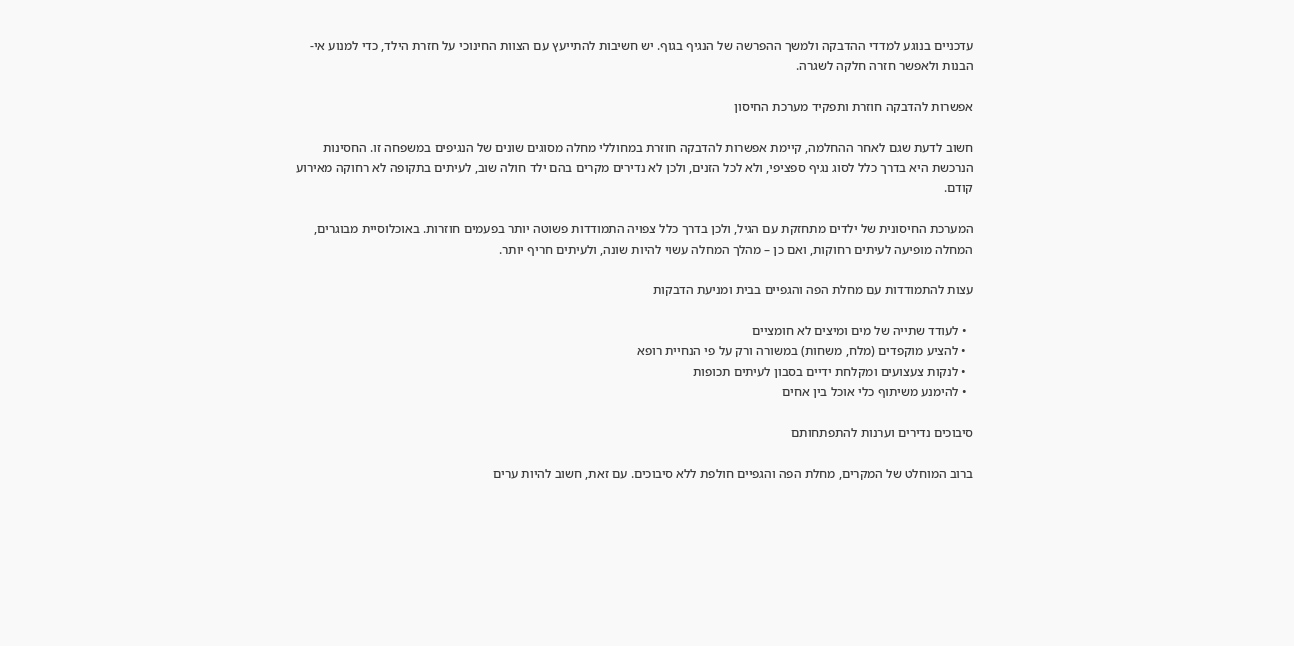עדכניים בנוגע למדדי ההדבקה ולמשך ההפרשה של הנגיף בגוף. יש חשיבות להתייעץ עם הצוות החינוכי על חזרת הילד, כדי למנוע אי-הבנות ולאפשר חזרה חלקה לשגרה.

אפשרות להדבקה חוזרת ותפקיד מערכת החיסון

חשוב לדעת שגם לאחר ההחלמה, קיימת אפשרות להדבקה חוזרת במחוללי מחלה מסוגים שונים של הנגיפים במשפחה זו. החסינות הנרכשת היא בדרך כלל לסוג נגיף ספציפי, ולא לכל הזנים, ולכן לא נדירים מקרים בהם ילד חולה שוב, לעיתים בתקופה לא רחוקה מאירוע קודם.

המערכת החיסונית של ילדים מתחזקת עם הגיל, ולכן בדרך כלל צפויה התמודדות פשוטה יותר בפעמים חוזרות. באוכלוסיית מבוגרים, המחלה מופיעה לעיתים רחוקות, ואם כן – מהלך המחלה עשוי להיות שונה, ולעיתים חריף יותר.

עצות להתמודדות עם מחלת הפה והגפיים בבית ומניעת הדבקות

  • לעודד שתייה של מים ומיצים לא חומציים
  • להציע מוקפדים (מלח, משחות) במשורה ורק על פי הנחיית רופא
  • לנקות צעצועים ומקלחת ידיים בסבון לעיתים תכופות
  • להימנע משיתוף כלי אוכל בין אחים

סיבוכים נדירים וערנות להתפתחותם

ברוב המוחלט של המקרים, מחלת הפה והגפיים חולפת ללא סיבוכים. עם זאת, חשוב להיות ערים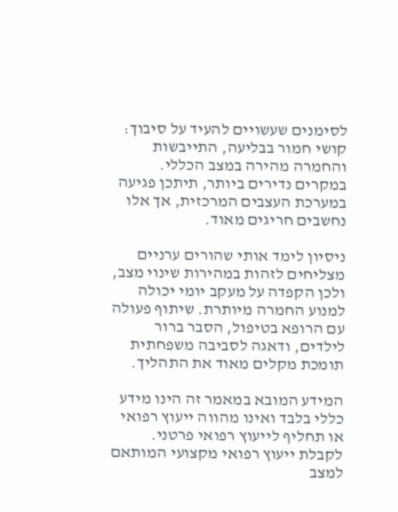לסימנים שעשויים להעיד על סיבוך: קושי חמור בבליעה, התייבשות והחמרה מהירה במצב הכללי. במקרים נדירים ביותר, תיתכן פגיעה במערכת העצבים המרכזית, אך אלו נחשבים חריגים מאוד.

ניסיון לימד אותי שהורים ערניים מצליחים לזהות במהירות שינוי מצב, ולכן הקפדה על מעקב יומי יכולה למנוע החמרה מיותרת. שיתוף פעולה עם הרופא בטיפול, הסבר ברור לילדים, ודאגה לסביבה משפחתית תומכת מקלים מאוד את התהליך.

המידע המובא במאמר זה הינו מידע כללי בלבד ואינו מהווה ייעוץ רפואי או תחליף לייעוץ רפואי פרטני. לקבלת ייעוץ רפואי מקצועי המותאם למצב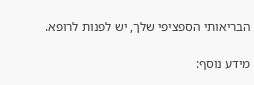הבריאותי הספציפי שלך, יש לפנות לרופא.

מידע נוסף: